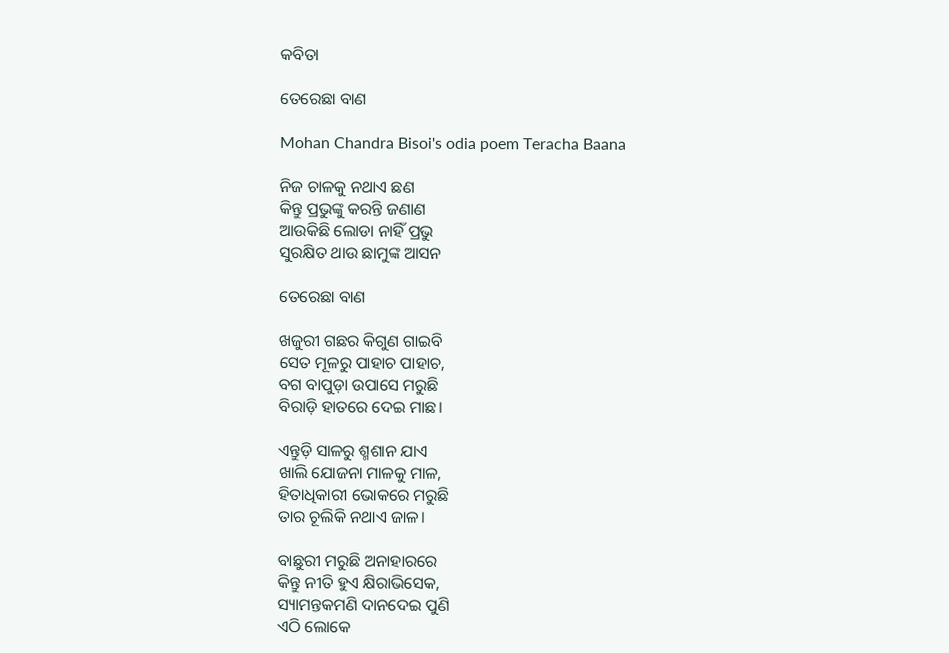କବିତା

ତେରେଛା ବାଣ

Mohan Chandra Bisoi's odia poem Teracha Baana

ନିଜ ଚାଳକୁ ନଥାଏ ଛଣ
କିନ୍ତୁ ପ୍ରଭୁଙ୍କୁ କରନ୍ତି ଜଣାଣ
ଆଉକିଛି ଲୋଡା ନାହିଁ ପ୍ରଭୁ
ସୁରକ୍ଷିତ ଥାଉ ଛାମୁଙ୍କ ଆସନ

ତେରେଛା ବାଣ

ଖଜୁରୀ ଗଛର କିଗୁଣ ଗାଇବି
ସେତ ମୂଳରୁ ପାହାଚ ପାହାଚ,
ବଗ ବାପୁଡ଼ା ଉପାସେ ମରୁଛି
ବିରାଡ଼ି ହାତରେ ଦେଇ ମାଛ।

ଏନ୍ତୁଡ଼ି ସାଳରୁ ଶ୍ମଶାନ ଯାଏ
ଖାଲି ଯୋଜନା ମାଳକୁ ମାଳ,
ହିତାଧିକାରୀ ଭୋକରେ ମରୁଛି
ତାର ଚୂଲିକି ନଥାଏ ଜାଳ।

ବାଛୁରୀ ମରୁଛି ଅନାହାରରେ
କିନ୍ତୁ ନୀତି ହୁଏ କ୍ଷିରାଭିସେକ,
ସ୍ୟାମନ୍ତକମଣି ଦାନଦେଇ ପୁଣି
ଏଠି ଲୋକେ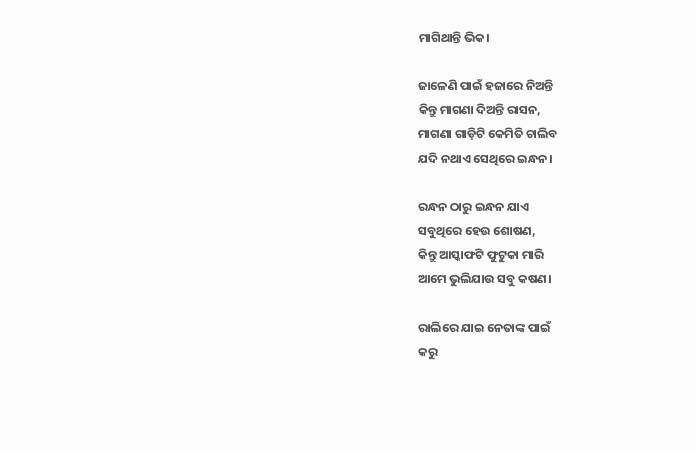ମାଗିଥାନ୍ତି ଭିକ।

ଜାଳେଣି ପାଇଁ ହଜାରେ ନିଅନ୍ତି
କିନ୍ତୁ ମାଗଣା ଦିଅନ୍ତି ରାସନ,
ମାଗଣା ଗାଡ଼ିଟି କେମିତି ଚାଲିବ
ଯଦି ନଥାଏ ସେଥିରେ ଇନ୍ଧନ।

ରନ୍ଧନ ଠାରୁ ଇନ୍ଧନ ଯାଏ
ସବୁଥିରେ ହେଉ ଶୋଷଣ,
କିନ୍ତୁ ଆସ୍କାଫଟି ଫୁଟୁକା ମାରି
ଆମେ ଭୁଲିଯାଉ ସବୁ କଷଣ।

ରାଲିରେ ଯାଇ ନେତାଙ୍କ ପାଇଁ
କରୁ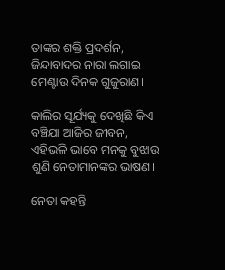ତାଙ୍କର ଶକ୍ତି ପ୍ରଦର୍ଶନ,
ଜିନ୍ଦାବାଦର ନାରା ଲଗାଇ
ମେଣ୍ଟାଉ ଦିନକ ଗୁଜୁରାଣ।

କାଲିର ସୂର୍ଯ୍ୟକୁ ଦେଖିଛି କିଏ
ବଞ୍ଚିଯା ଆଜିର ଜୀବନ,
ଏହିଭଳି ଭାବେ ମନକୁ ବୁଝାଉ
ଶୁଣି ନେତାମାନଙ୍କର ଭାଷଣ।

ନେତା କହନ୍ତି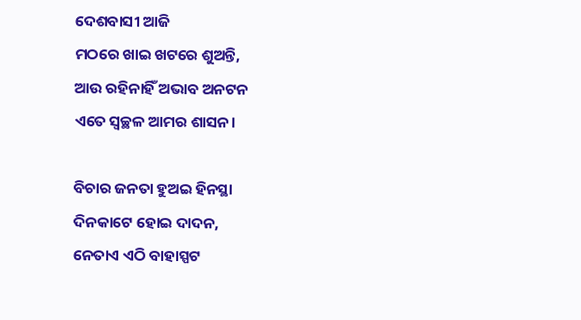ଦେଶବାସୀ ଆଜି
ମଠରେ ଖାଇ ଖଟରେ ଶୁଅନ୍ତି,
ଆଉ ରହିନାହିଁ ଅଭାବ ଅନଟନ
ଏତେ ସ୍ୱଚ୍ଛଳ ଆମର ଶାସନ।

ବିଚାର ଜନତା ହୁଅଇ ହିନସ୍ଥା
ଦିନକାଟେ ହୋଇ ଦାଦନ,
ନେତାଏ ଏଠି ବାହାସ୍ପଟ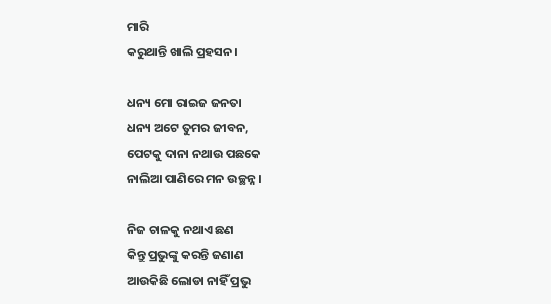ମାରି
କରୁଥାନ୍ତି ଖାଲି ପ୍ରହସନ।

ଧନ୍ୟ ମୋ ରାଇଜ ଜନତା
ଧନ୍ୟ ଅଟେ ତୁମର ଜୀବନ,
ପେଟକୁ ଦାନା ନଥାଉ ପଛକେ
ନାଲିଆ ପାଣିରେ ମନ ଉଚ୍ଛନ୍ନ।

ନିଜ ଚାଳକୁ ନଥାଏ ଛଣ
କିନ୍ତୁ ପ୍ରଭୁଙ୍କୁ କରନ୍ତି ଜଣାଣ
ଆଉକିଛି ଲୋଡା ନାହିଁ ପ୍ରଭୁ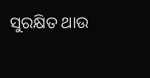ସୁରକ୍ଷିତ ଥାଉ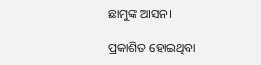ଛାମୁଙ୍କ ଆସନ।

ପ୍ରକାଶିତ ହୋଇଥିବା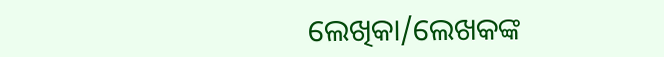ଲେଖିକା/ଲେଖକଙ୍କ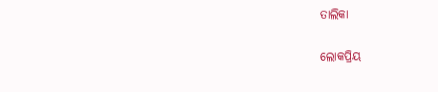ତାଲିକା

ଲୋକପ୍ରିୟ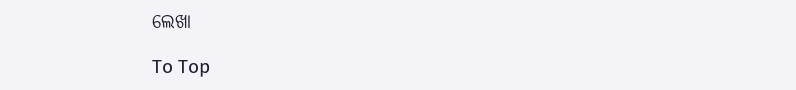ଲେଖା

To Top